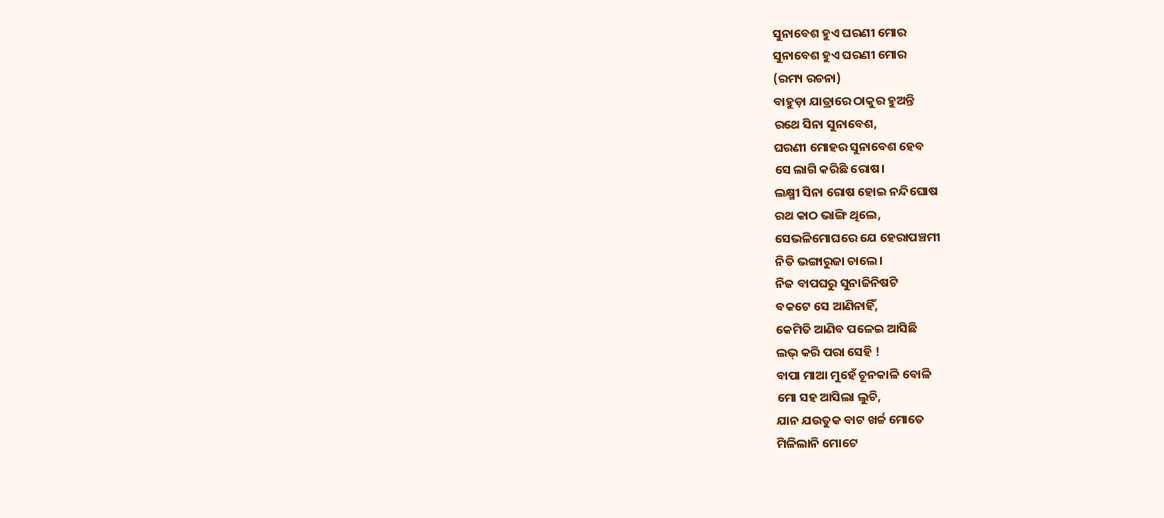ସୁନାବେଶ ହୁଏ ଘରଣୀ ମୋର
ସୁନାବେଶ ହୁଏ ଘରଣୀ ମୋର
(ରମ୍ୟ ରଚନା)
ବାହୁଡ଼ା ଯାତ୍ରାରେ ଠାକୁର ହୁଅନ୍ତି
ରଥେ ସିନା ସୁନାବେଶ,
ଘରଣୀ ମୋହର ସୁନାବେଶ ହେବ
ସେ ଲାଗି କରିଛି ରୋଷ।
ଲକ୍ଷ୍ମୀ ସିନା ରୋଷ ହୋଇ ନନ୍ଦିଘୋଷ
ରଥ କାଠ ଭାଙ୍ଗି ଥିଲେ,
ସେଭଳିମୋଘରେ ଯେ ହେରାପଞ୍ଚମୀ
ନିତି ଭଙ୍ଗାରୁଜା ଚାଲେ।
ନିଜ ବାପଘରୁ ସୁନାଜିନିଷଟି
ବକଟେ ସେ ଆଣିନାହିଁ,
କେମିତି ଆଣିବ ପଳେଇ ଆସିଛି
ଲଭ୍ କରି ପରା ସେହି !
ବାପା ମାଆ ମୁହେଁ ଚୂନକାଳି ବୋଳି
ମୋ ସହ ଆସିଲା ଲୁଚି,
ଯାନ ଯଉତୁକ ବାଟ ଖର୍ଚ୍ଚ ମୋତେ
ମିଳିଲାନି ମୋଟେ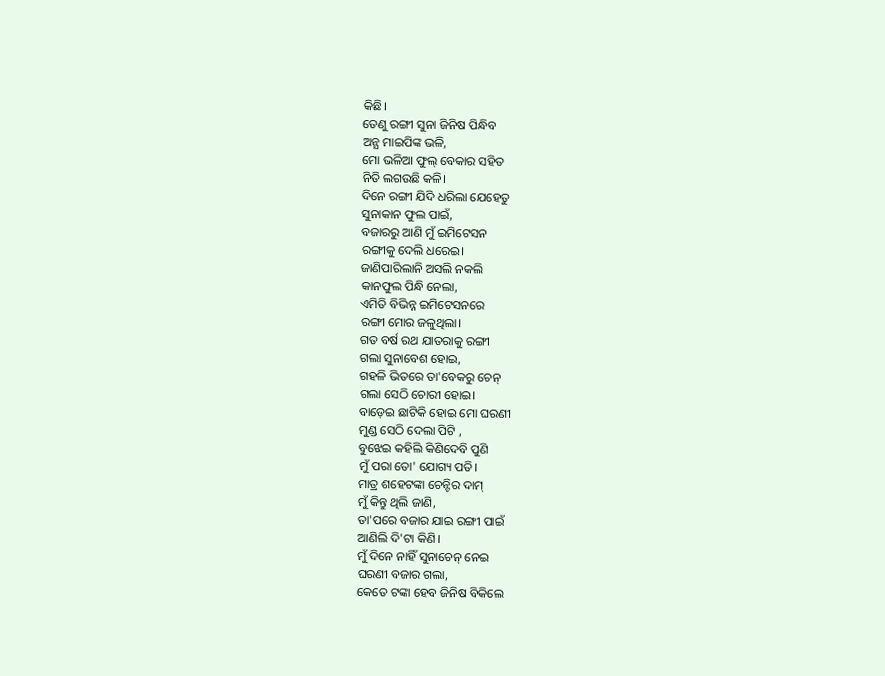କିଛି।
ତେଣୁ ରଙ୍ଗୀ ସୁନା ଜିନିଷ ପିନ୍ଧିବ
ଅନ୍ଯ ମାଇପିଙ୍କ ଭଳି,
ମୋ ଭଳିଆ ଫୁଲ୍ ବେକାର ସହିତ
ନିତି ଲଗଉଛି କଳି।
ଦିନେ ରଙ୍ଗୀ ଯିଦି ଧରିଲା ଯେହେତୁ
ସୁନାକାନ ଫୁଲ ପାଇଁ,
ବଜାରରୁ ଆଣି ମୁଁ ଇମିଟେସନ
ରଙ୍ଗୀକୁ ଦେଲି ଧରେଇ।
ଜାଣିପାରିଲାନି ଅସଲି ନକଲି
କାନଫୁଲ ପିନ୍ଧି ନେଲା,
ଏମିତି ବିଭିନ୍ନ ଇମିଟେସନରେ
ରଙ୍ଗୀ ମୋର ଜଳୁଥିଲା।
ଗତ ବର୍ଷ ରଥ ଯାତରାକୁ ରଙ୍ଗୀ
ଗଲା ସୁନାବେଶ ହୋଇ,
ଗହଳି ଭିତରେ ତା'ବେକରୁ ଚେନ୍
ଗଲା ସେଠି ଚୋରୀ ହୋଇ।
ବାଡ଼େଇ ଛାଟିକି ହୋଇ ମୋ ଘରଣୀ
ମୁଣ୍ଡ ସେଠି ଦେଲା ପିଟି ,
ବୁଝେଇ କହିଲି କିଣିଦେବି ପୁଣି
ମୁଁ ପରା ତୋ' ଯୋଗ୍ୟ ପତି।
ମାତ୍ର ଶହେଟଙ୍କା ଚେନ୍ଟିର ଦାମ୍
ମୁଁ କିନ୍ତୁ ଥିଲି ଜାଣି,
ତା'ପରେ ବଜାର ଯାଇ ରଙ୍ଗୀ ପାଇଁ
ଆଣିଲି ଦି'ଟା କିଣି।
ମୁଁ ଦିନେ ନାହିଁ ସୁନାଚେନ୍ ନେଇ
ଘରଣୀ ବଜାର ଗଲା,
କେତେ ଟଙ୍କା ହେବ ଜିନିଷ ବିକିଲେ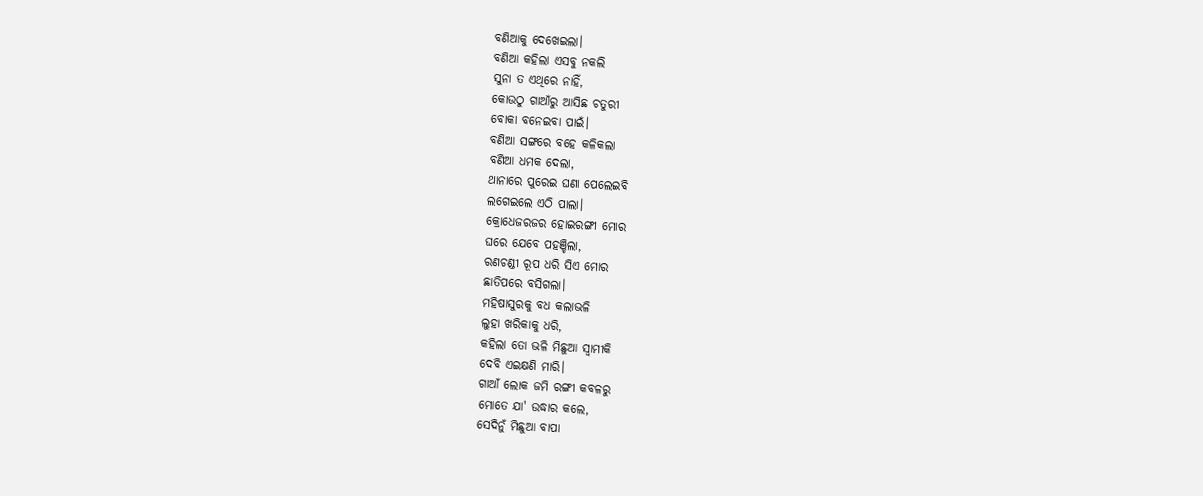ବଣିଆକୁ ଦେଖେଇଲା।
ବଣିଆ କହିଲା ଏସବୁ ନକଲି
ସୁନା ତ ଏଥିରେ ନାହିଁ,
କୋଉଠୁ ଗାଆଁରୁ ଆସିଛ ଚତୁରୀ
ବୋକା ବନେଇବା ପାଇଁ।
ବଣିଆ ସଙ୍ଗରେ ବହେ କଳିକଲା
ବଣିଆ ଧମକ ଦେଲା,
ଥାନାରେ ପୁରେଇ ଘଣା ପେଲେଇବି
ଲଗେଇଲେ ଏଠି ପାଲା।
କ୍ରୋଧେଜରଜର ହୋଇରଙ୍ଗୀ ମୋର
ଘରେ ଯେବେ ପହଞ୍ଚିଲା,
ରଣଚଣ୍ଡୀ ରୂପ ଧରି ସିଏ ମୋର
ଛାତିପରେ ବସିଗଲା।
ମହିଷାସୁରକୁ ବଧ କଲାଭଳି
ଲୁହା ଖରିକାକୁ ଧରି,
କହିଲା ତୋ ଭଳି ମିଛୁଆ ସ୍ଵାମୀକି
ଦେବି ଏଇକ୍ଷଣି ମାରି।
ଗାଆଁ ଲୋକ ଜମି ରଙ୍ଗୀ କବଳରୁ
ମୋତେ ଯା' ଉଦ୍ଧାର କଲେ,
ସେଦିନୁଁ ମିଛୁଆ ବାପା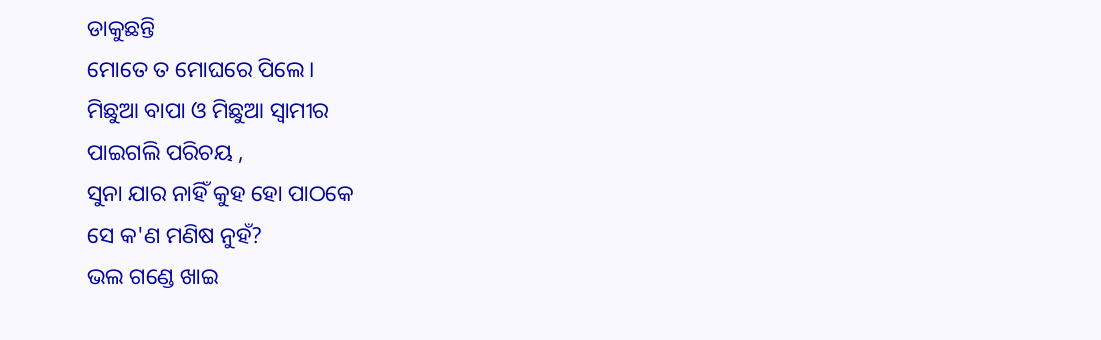ଡାକୁଛନ୍ତି
ମୋତେ ତ ମୋଘରେ ପିଲେ।
ମିଛୁଆ ବାପା ଓ ମିଛୁଆ ସ୍ଵାମୀର
ପାଇଗଲି ପରିଚୟ ,
ସୁନା ଯାର ନାହିଁ କୁହ ହୋ ପାଠକେ
ସେ କ'ଣ ମଣିଷ ନୁହଁ?
ଭଲ ଗଣ୍ଡେ ଖାଇ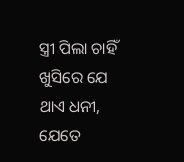ସ୍ତ୍ରୀ ପିଲା ଚାହିଁ
ଖୁସିରେ ଯେ ଥାଏ ଧନୀ,
ଯେତେ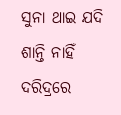ସୁନା ଥାଇ ଯଦି ଶାନ୍ତି ନାହିଁ
ଦରିଦ୍ରରେ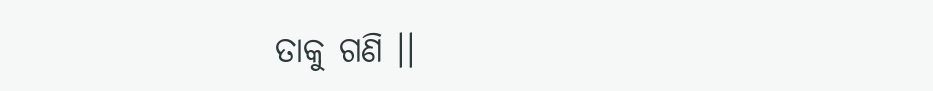ତାକୁ ଗଣି ।।